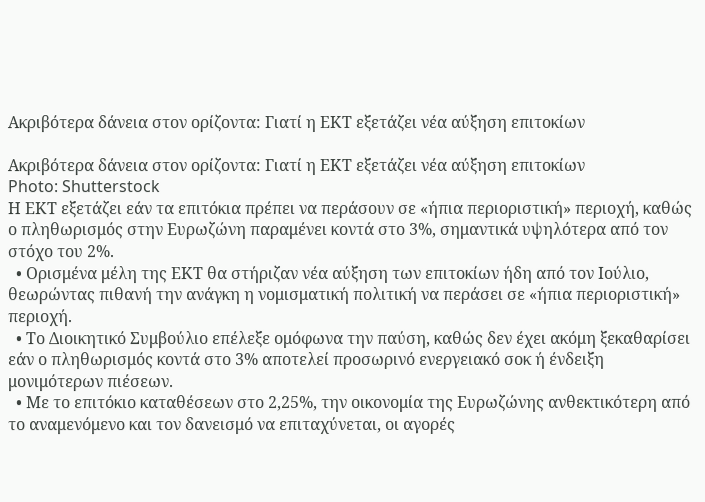Ακριβότερα δάνεια στον ορίζοντα: Γιατί η ΕΚΤ εξετάζει νέα αύξηση επιτοκίων

Ακριβότερα δάνεια στον ορίζοντα: Γιατί η ΕΚΤ εξετάζει νέα αύξηση επιτοκίων
Photo: Shutterstock
Η ΕΚΤ εξετάζει εάν τα επιτόκια πρέπει να περάσουν σε «ήπια περιοριστική» περιοχή, καθώς ο πληθωρισμός στην Ευρωζώνη παραμένει κοντά στο 3%, σημαντικά υψηλότερα από τον στόχο του 2%.
  • Ορισμένα μέλη της ΕΚΤ θα στήριζαν νέα αύξηση των επιτοκίων ήδη από τον Ιούλιο, θεωρώντας πιθανή την ανάγκη η νομισματική πολιτική να περάσει σε «ήπια περιοριστική» περιοχή.
  • Το Διοικητικό Συμβούλιο επέλεξε ομόφωνα την παύση, καθώς δεν έχει ακόμη ξεκαθαρίσει εάν ο πληθωρισμός κοντά στο 3% αποτελεί προσωρινό ενεργειακό σοκ ή ένδειξη μονιμότερων πιέσεων.
  • Με το επιτόκιο καταθέσεων στο 2,25%, την οικονομία της Ευρωζώνης ανθεκτικότερη από το αναμενόμενο και τον δανεισμό να επιταχύνεται, οι αγορές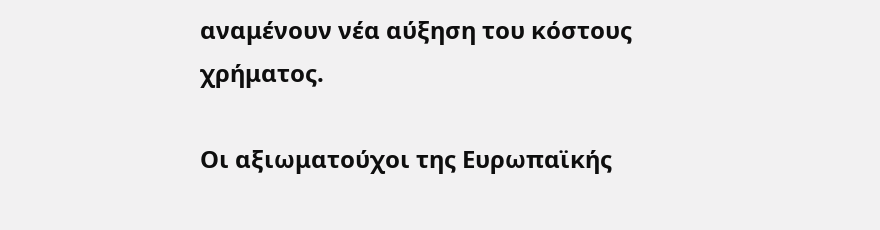αναμένουν νέα αύξηση του κόστους χρήματος.

Οι αξιωματούχοι της Ευρωπαϊκής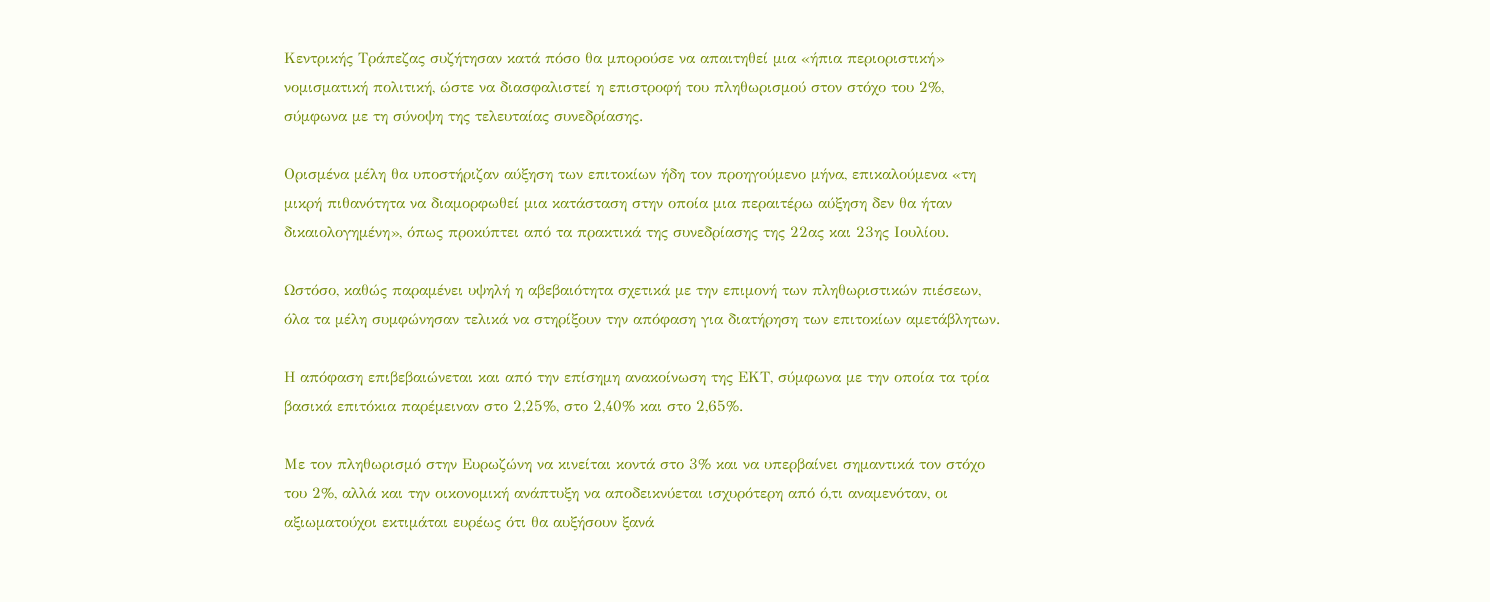Κεντρικής Τράπεζας συζήτησαν κατά πόσο θα μπορούσε να απαιτηθεί μια «ήπια περιοριστική» νομισματική πολιτική, ώστε να διασφαλιστεί η επιστροφή του πληθωρισμού στον στόχο του 2%, σύμφωνα με τη σύνοψη της τελευταίας συνεδρίασης.

Ορισμένα μέλη θα υποστήριζαν αύξηση των επιτοκίων ήδη τον προηγούμενο μήνα, επικαλούμενα «τη μικρή πιθανότητα να διαμορφωθεί μια κατάσταση στην οποία μια περαιτέρω αύξηση δεν θα ήταν δικαιολογημένη», όπως προκύπτει από τα πρακτικά της συνεδρίασης της 22ας και 23ης Ιουλίου.

Ωστόσο, καθώς παραμένει υψηλή η αβεβαιότητα σχετικά με την επιμονή των πληθωριστικών πιέσεων, όλα τα μέλη συμφώνησαν τελικά να στηρίξουν την απόφαση για διατήρηση των επιτοκίων αμετάβλητων.

Η απόφαση επιβεβαιώνεται και από την επίσημη ανακοίνωση της ΕΚΤ, σύμφωνα με την οποία τα τρία βασικά επιτόκια παρέμειναν στο 2,25%, στο 2,40% και στο 2,65%.

Με τον πληθωρισμό στην Ευρωζώνη να κινείται κοντά στο 3% και να υπερβαίνει σημαντικά τον στόχο του 2%, αλλά και την οικονομική ανάπτυξη να αποδεικνύεται ισχυρότερη από ό,τι αναμενόταν, οι αξιωματούχοι εκτιμάται ευρέως ότι θα αυξήσουν ξανά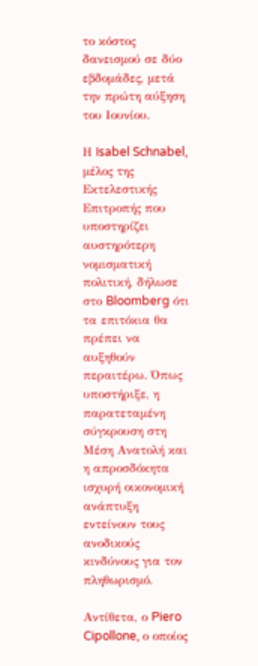το κόστος δανεισμού σε δύο εβδομάδες, μετά την πρώτη αύξηση του Ιουνίου.

Η Isabel Schnabel, μέλος της Εκτελεστικής Επιτροπής που υποστηρίζει αυστηρότερη νομισματική πολιτική, δήλωσε στο Bloomberg ότι τα επιτόκια θα πρέπει να αυξηθούν περαιτέρω. Όπως υποστήριξε, η παρατεταμένη σύγκρουση στη Μέση Ανατολή και η απροσδόκητα ισχυρή οικονομική ανάπτυξη εντείνουν τους ανοδικούς κινδύνους για τον πληθωρισμό.

Αντίθετα, ο Piero Cipollone, ο οποίος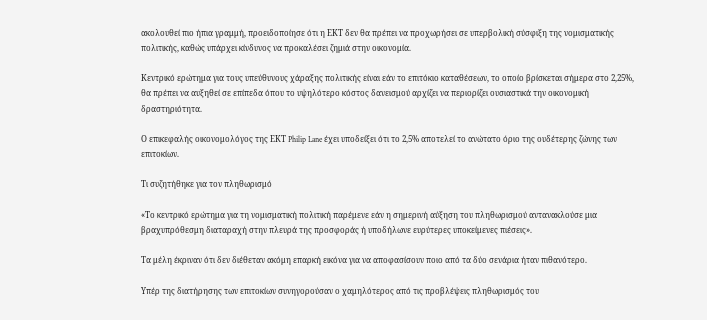ακολουθεί πιο ήπια γραμμή, προειδοποίησε ότι η ΕΚΤ δεν θα πρέπει να προχωρήσει σε υπερβολική σύσφιξη της νομισματικής πολιτικής, καθώς υπάρχει κίνδυνος να προκαλέσει ζημιά στην οικονομία.

Κεντρικό ερώτημα για τους υπεύθυνους χάραξης πολιτικής είναι εάν το επιτόκιο καταθέσεων, το οποίο βρίσκεται σήμερα στο 2,25%, θα πρέπει να αυξηθεί σε επίπεδα όπου το υψηλότερο κόστος δανεισμού αρχίζει να περιορίζει ουσιαστικά την οικονομική δραστηριότητα.

Ο επικεφαλής οικονομολόγος της ΕΚΤ Philip Lane έχει υποδείξει ότι το 2,5% αποτελεί το ανώτατο όριο της ουδέτερης ζώνης των επιτοκίων.

Τι συζητήθηκε για τον πληθωρισμό

«Το κεντρικό ερώτημα για τη νομισματική πολιτική παρέμενε εάν η σημερινή αύξηση του πληθωρισμού αντανακλούσε μια βραχυπρόθεσμη διαταραχή στην πλευρά της προσφοράς ή υποδήλωνε ευρύτερες υποκείμενες πιέσεις».

Τα μέλη έκριναν ότι δεν διέθεταν ακόμη επαρκή εικόνα για να αποφασίσουν ποιο από τα δύο σενάρια ήταν πιθανότερο.

Υπέρ της διατήρησης των επιτοκίων συνηγορούσαν ο χαμηλότερος από τις προβλέψεις πληθωρισμός του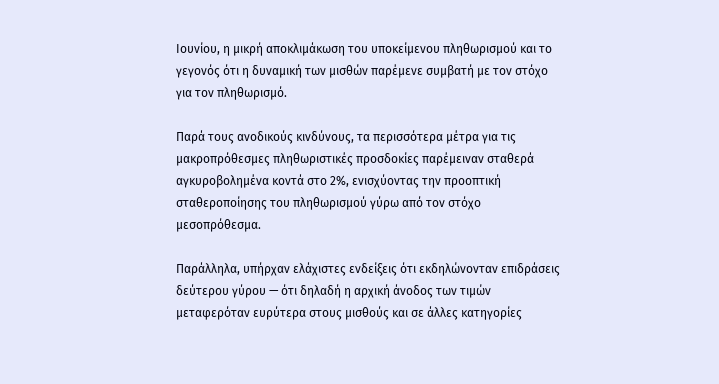Ιουνίου, η μικρή αποκλιμάκωση του υποκείμενου πληθωρισμού και το γεγονός ότι η δυναμική των μισθών παρέμενε συμβατή με τον στόχο για τον πληθωρισμό.

Παρά τους ανοδικούς κινδύνους, τα περισσότερα μέτρα για τις μακροπρόθεσμες πληθωριστικές προσδοκίες παρέμειναν σταθερά αγκυροβολημένα κοντά στο 2%, ενισχύοντας την προοπτική σταθεροποίησης του πληθωρισμού γύρω από τον στόχο μεσοπρόθεσμα.

Παράλληλα, υπήρχαν ελάχιστες ενδείξεις ότι εκδηλώνονταν επιδράσεις δεύτερου γύρου — ότι δηλαδή η αρχική άνοδος των τιμών μεταφερόταν ευρύτερα στους μισθούς και σε άλλες κατηγορίες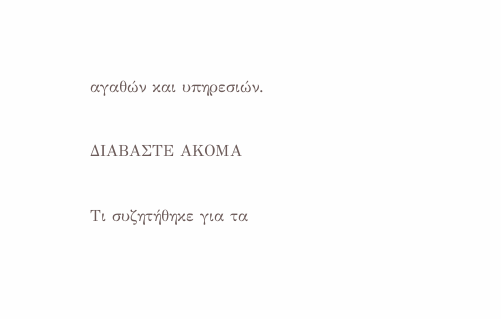αγαθών και υπηρεσιών.

ΔΙΑΒΑΣΤΕ ΑΚΟΜΑ

Τι συζητήθηκε για τα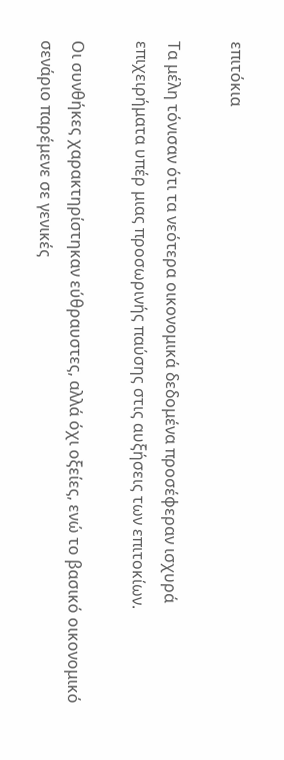επιτόκια

Τα μέλη τόνισαν ότι τα νεότερα οικονομικά δεδομένα προσέφεραν ισχυρά επιχειρήματα υπέρ μιας προσωρινής παύσης στις αυξήσεις των επιτοκίων.

Οι συνθήκες χαρακτηρίστηκαν εύθραυστες, αλλά όχι οξείες, ενώ το βασικό οικονομικό σενάριο παρέμενε σε γενικές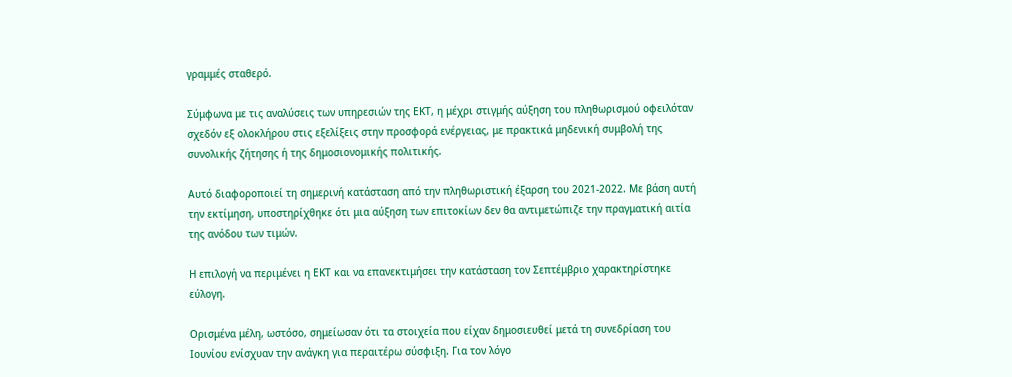γραμμές σταθερό.

Σύμφωνα με τις αναλύσεις των υπηρεσιών της ΕΚΤ, η μέχρι στιγμής αύξηση του πληθωρισμού οφειλόταν σχεδόν εξ ολοκλήρου στις εξελίξεις στην προσφορά ενέργειας, με πρακτικά μηδενική συμβολή της συνολικής ζήτησης ή της δημοσιονομικής πολιτικής.

Αυτό διαφοροποιεί τη σημερινή κατάσταση από την πληθωριστική έξαρση του 2021-2022. Με βάση αυτή την εκτίμηση, υποστηρίχθηκε ότι μια αύξηση των επιτοκίων δεν θα αντιμετώπιζε την πραγματική αιτία της ανόδου των τιμών.

Η επιλογή να περιμένει η ΕΚΤ και να επανεκτιμήσει την κατάσταση τον Σεπτέμβριο χαρακτηρίστηκε εύλογη.

Ορισμένα μέλη, ωστόσο, σημείωσαν ότι τα στοιχεία που είχαν δημοσιευθεί μετά τη συνεδρίαση του Ιουνίου ενίσχυαν την ανάγκη για περαιτέρω σύσφιξη. Για τον λόγο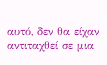αυτό, δεν θα είχαν αντιταχθεί σε μια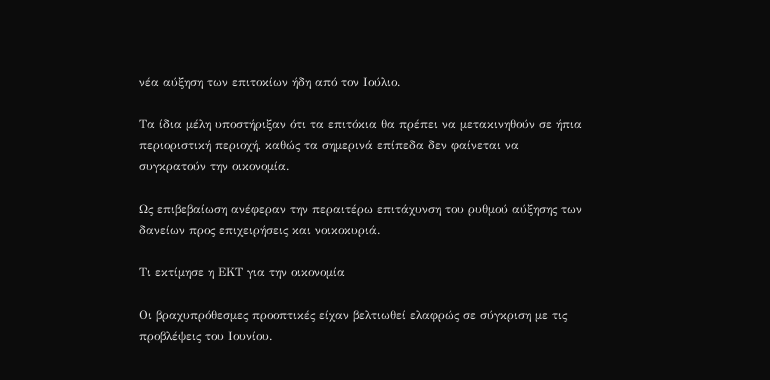νέα αύξηση των επιτοκίων ήδη από τον Ιούλιο.

Τα ίδια μέλη υποστήριξαν ότι τα επιτόκια θα πρέπει να μετακινηθούν σε ήπια περιοριστική περιοχή, καθώς τα σημερινά επίπεδα δεν φαίνεται να συγκρατούν την οικονομία.

Ως επιβεβαίωση ανέφεραν την περαιτέρω επιτάχυνση του ρυθμού αύξησης των δανείων προς επιχειρήσεις και νοικοκυριά.

Τι εκτίμησε η ΕΚΤ για την οικονομία

Οι βραχυπρόθεσμες προοπτικές είχαν βελτιωθεί ελαφρώς σε σύγκριση με τις προβλέψεις του Ιουνίου.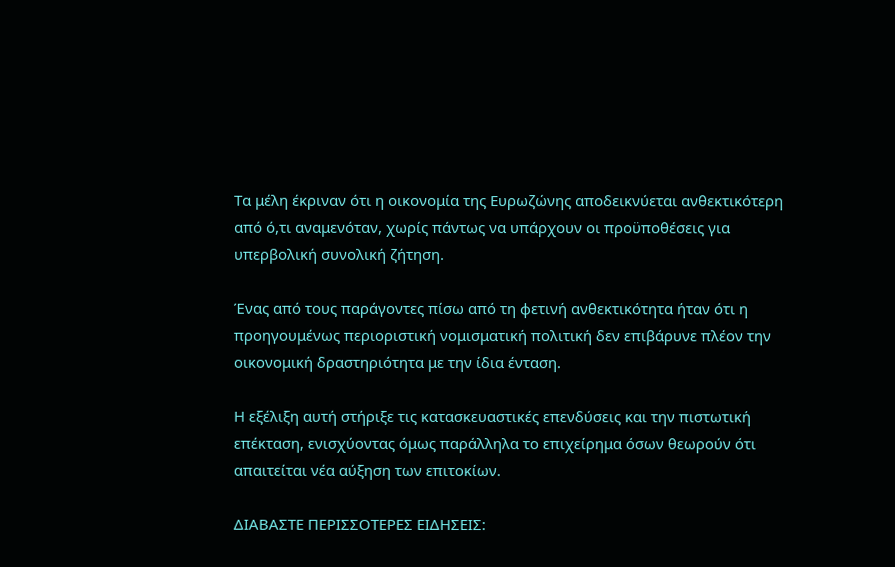Τα μέλη έκριναν ότι η οικονομία της Ευρωζώνης αποδεικνύεται ανθεκτικότερη από ό,τι αναμενόταν, χωρίς πάντως να υπάρχουν οι προϋποθέσεις για υπερβολική συνολική ζήτηση.

Ένας από τους παράγοντες πίσω από τη φετινή ανθεκτικότητα ήταν ότι η προηγουμένως περιοριστική νομισματική πολιτική δεν επιβάρυνε πλέον την οικονομική δραστηριότητα με την ίδια ένταση.

Η εξέλιξη αυτή στήριξε τις κατασκευαστικές επενδύσεις και την πιστωτική επέκταση, ενισχύοντας όμως παράλληλα το επιχείρημα όσων θεωρούν ότι απαιτείται νέα αύξηση των επιτοκίων.

ΔΙΑΒΑΣΤΕ ΠΕΡΙΣΣΟΤΕΡΕΣ ΕΙΔΗΣΕΙΣ: